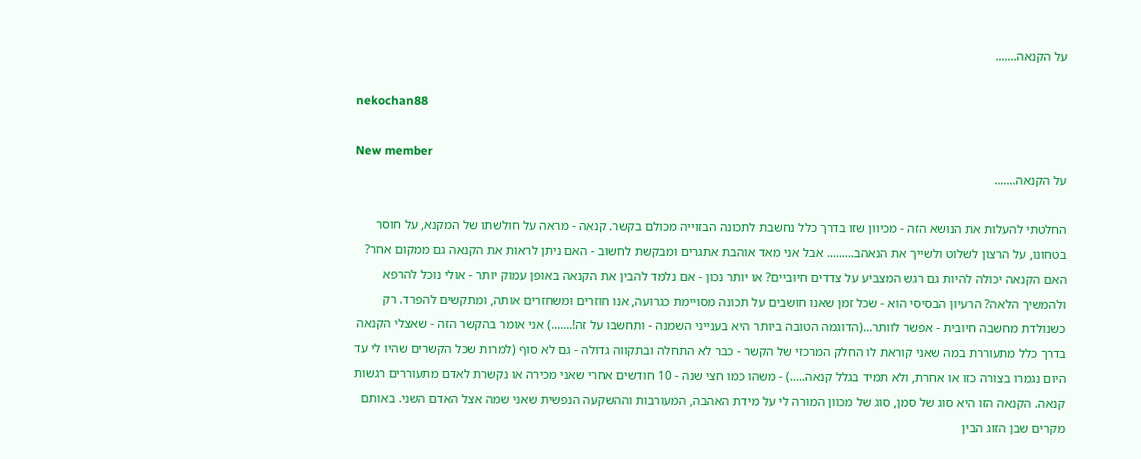על הקנאה.......

nekochan88

New member
על הקנאה.......

החלטתי להעלות את הנושא הזה - מכיוון שזו בדרך כלל נחשבת לתכונה הבזוייה מכולם בקשר. קנאה - מראה על חולשתו של המקנא, על חוסר בטחונו, על הרצון לשלוט ולשייך את הנאהב......... אבל אני מאד אוהבת אתגרים ומבקשת לחשוב - האם ניתן לראות את הקנאה גם ממקום אחר? האם הקנאה יכולה להיות גם רגש המצביע על צדדים חיוביים? או יותר נכון - אם נלמד להבין את הקנאה באופן עמוק יותר - אולי נוכל להרפא ולהמשיך הלאה? הרעיון הבסיסי הוא - שכל זמן שאנו חושבים על תכונה מסויימת כגרועה, אנו חוזרים ומשחזרים אותה, ומתקשים להפרד. רק כשנולדת מחשבה חיובית - אפשר לוותר...(הדוגמה הטובה ביותר היא בענייני השמנה - ותחשבו על זה!.......) אני אומר בהקשר הזה - שאצלי הקנאה בדרך כלל מתעוררת במה שאני קוראת לו החלק המרכזי של הקשר - כבר לא התחלה ובתקווה גדולה - גם לא סוף (למרות שכל הקשרים שהיו לי עד היום נגמרו בצורה כזו או אחרת, ולא תמיד בגלל קנאה.....) - משהו כמו חצי שנה - 10 חודשים אחרי שאני מכירה או נקשרת לאדם מתעוררים רגשות קנאה. הקנאה הזו היא סוג של סמן, סוג של מכוון המורה לי על מידת האהבה, המעורבות וההשקעה הנפשית שאני שמה אצל האדם השני. באותם מקרים שבן הזוג הבין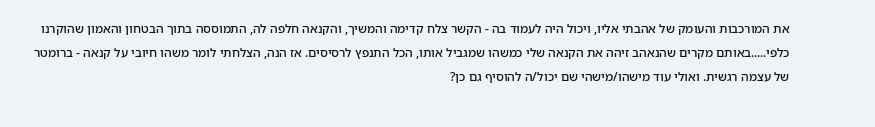את המורכבות והעומק של אהבתי אליו, ויכול היה לעמוד בה - הקשר צלח קדימה והמשיך, והקנאה חלפה לה, התמוססה בתוך הבטחון והאמון שהוקרנו כלפי.....באותם מקרים שהנאהב זיהה את הקנאה שלי כמשהו שמגביל אותו, הכל התנפץ לרסיסים. אז הנה, הצלחתי לומר משהו חיובי על קנאה - ברומטר של עצמה רגשית. ואולי עוד מישהו/מישהי שם יכול/ה להוסיף גם כן?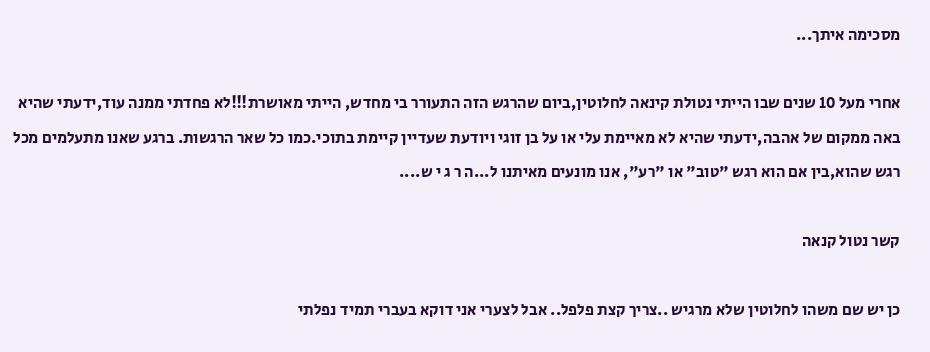מסכימה איתך...

אחרי מעל 10 שנים שבו הייתי נטולת קינאה לחלוטין,ביום שהרגש הזה התעורר בי מחדש, הייתי מאושרת!!!לא פחדתי ממנה עוד,ידעתי שהיא באה ממקום של אהבה,ידעתי שהיא לא מאיימת עלי או על בן זוגי ויודעת שעדיין קיימת בתוכי.כמו כל שאר הרגשות. ברגע שאנו מתעלמים מכל רגש שהוא,בין אם הוא רגש "טוב" או "רע", אנו מונעים מאיתנו ל...ה ר ג י ש....

קשר נטול קנאה

כן יש שם משהו לחלוטין שלא מרגיש ..צריך קצת פלפל.. אבל לצערי אני דוקא בעברי תמיד נפלתי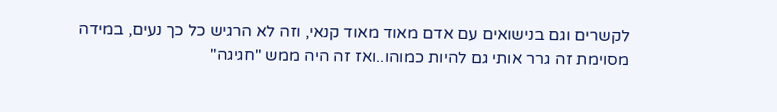לקשרים וגם בנישואים עם אדם מאוד מאוד קנאי, וזה לא הרגיש כל כך נעים, במידה מסוימת זה גרר אותי גם להיות כמוהו..ואז זה היה ממש "חגיגה"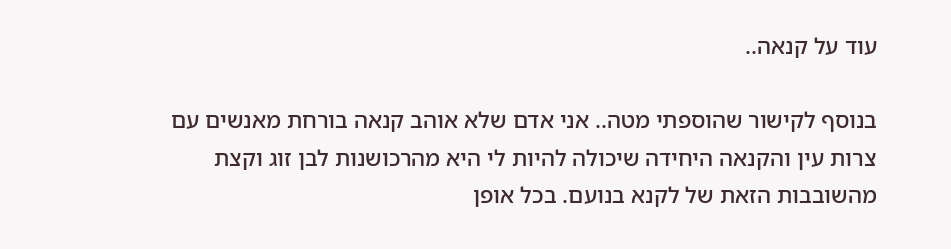עוד על קנאה..

בנוסף לקישור שהוספתי מטה.. אני אדם שלא אוהב קנאה בורחת מאנשים עם צרות עין והקנאה היחידה שיכולה להיות לי היא מהרכושנות לבן זוג וקצת מהשובבות הזאת של לקנא בנועם. בכל אופן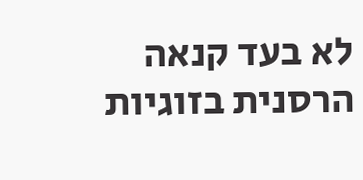לא בעד קנאה הרסנית בזוגיות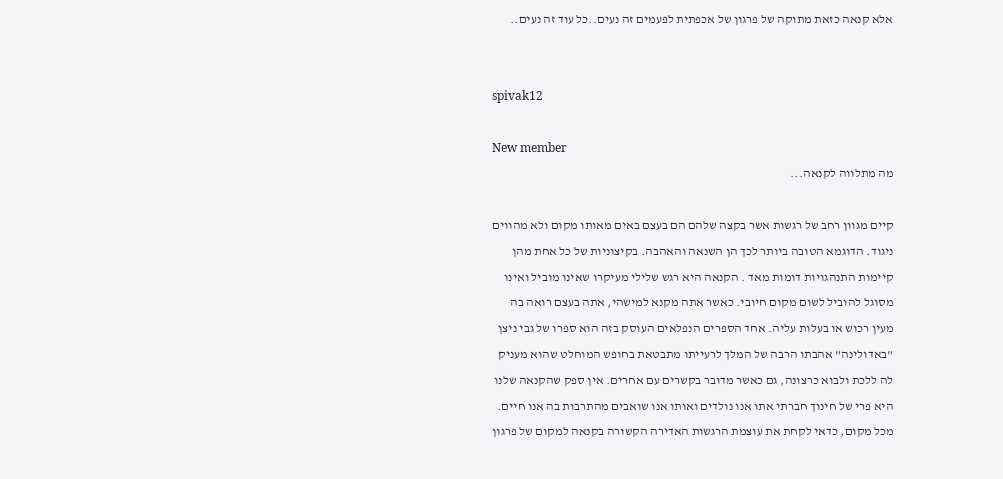אלא קנאה כזאת מתוקה של פרגון של אכפתית לפעמים זה נעים..כל עוד זה נעים..


spivak12

New member
מה מתלווה לקנאה...

קיים מגוון רחב של רגשות אשר בקצה שלהם הם בעצם באים מאותו מקום ולא מהווים ניגוד. הדוגמא הטובה ביותר לכך הן השנאה והאהבה. בקיצוניות של כל אחת מהן קיימות התנהגויות דומות מאד . הקנאה היא רגש שלילי מעיקרו שאינו מוביל ואינו מסוגל להוביל לשום מקום חיובי. כאשר אתה מקנא למישהי, אתה בעצם רואה בה מעין רכוש או בעלות עליה. אחד הספרים הנפלאים העוסק בזה הוא ספרו של גבי ניצן "באדולינה" אהבתו הרבה של המלך לרעייתו מתבטאת בחופש המוחלט שהוא מעניק לה ללכת ולבוא כרצונה, גם כאשר מדובר בקשרים עם אחרים. אין ספק שהקנאה שלנו היא פרי של חינוך חברתי אתו אנו נולדים ואותו אנו שואבים מהתרבות בה אנו חיים. מכל מקום, כדאי לקחת את עוצמת הרגשות האדירה הקשורה בקנאה למקום של פרגון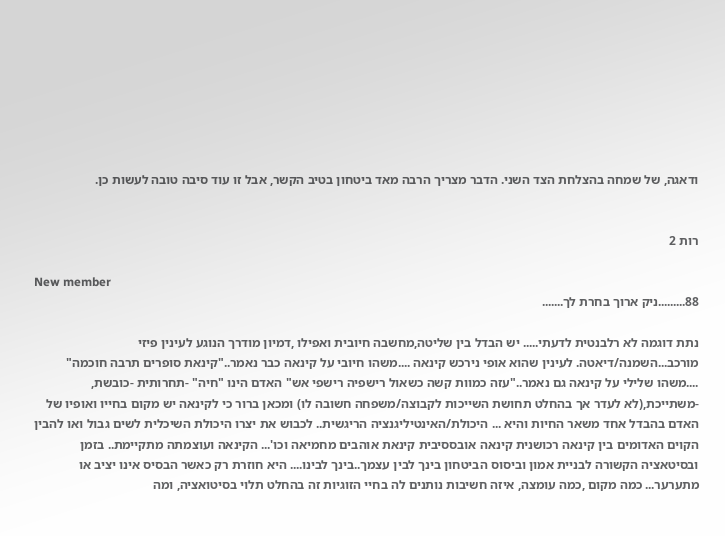ודאגה, של שמחה בהצלחת הצד השני. הדבר מצריך הרבה מאד ביטחון בטיב הקשר, אבל זו עוד סיבה טובה לעשות כן.


רות 2

New member
88.........ניק ארוך בחרת לך.......

נתת דוגמה לא רלבנטית לדעתי..... יש הבדל בין שליטה,מחשבה חיובית ואפילו ,דמיון מודרך הנוגע לעינין פיזי מורכב...השמנה/דיאטה. לעינין שהוא אופי נירכש קינאה ....משהו חיובי על קינאה כבר נאמר.."קינאת סופרים תרבה חוכמה" ....משהו שלילי על קינאה גם נאמר.."עזה כמוות קשה כשאול רישפיה רישפי אש" האדם הינו "חיה" -תחרותית -כובשת, -משתייכת,(לא לעדר אך בהחלט תחושת השייכות לקבוצה/משפחה חשובה לו) ומכאן ברור כי לקינאה יש מקום בחייו ואופיו של האדם בהבדל אחד משאר החיות והיא ... היכולת/האינטיליגנציה הריגשית.. לכבוש את יצרו היכולת השיכלית לשים גבול ואו להבין הקוים האדומים בין קינאה רכושנית קינאה אובססיבית קינאת אוהבים מחמיאה וכו'... הקינאה ועוצמתה מתקיימת.. בזמן ובסיטאציה הקשורה לבניית אמון וביסוס הביטחון בינך לבין עצמך..בינך לבינו.... היא חוזרת רק כאשר הבסיס אינו יציב או מתערער... כמה מקום ,כמה עומצה, איזה חשיבות נותנים לה בחיי הזוגיות זה בהחלט תלוי בסיטואציה, ומה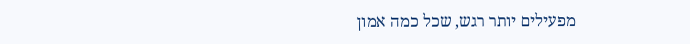מפעילים יותר רגש, שכל כמה אמון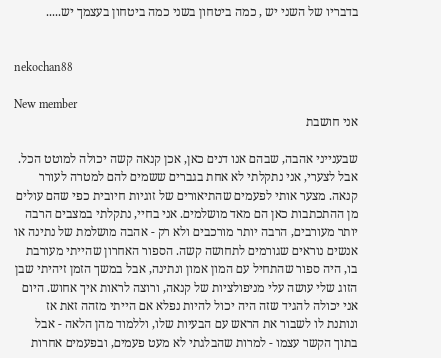בדבריו של השני יש , כמה ביטחון בשני כמה ביטחון בעצמך יש.....


nekochan88

New member
אני חושבת

שבענייני אהבה, שבהם אנו דנים כאן, אכן קנאה קשה יכולה למוטט הכל. אבל לצערי, אני נתקלתי לא אחת בגברים ששמים להם למטרה לעורר קנאה. מצער אותי לפעמים שהתיאורים של זוגיות חיובית כפי שהם עולים מן ההתכתבות כאן הם מאד מושלמים. אני בחיי, נתקלתי במצבים הרבה יותר מעורבים, הרבה יותר מורכבים ולא רק - אהבה מושלמת של נתינה או אנשים נוראים שגורמים לתחושה קשה. הספור האחרון שהייתי מעורבת בו, היה ספור שהתחיל עם המון אמון ונתינה, אבל במשך הזמן זיהיתי שבן הזוג שלי עושה עלי מניפולציות של קנאה, ורוצה לראות איך אחוש. היום אני יכולה להגיד שזה היה יכול להיות נפלא אם הייתי מזהה זאת אז ונותנת לו לשבור את הראש עם הבעיות שלו, וללמוד מהן הלאה - אבל בתוך הקשר עצמו - למרות שהבלגתי לא מעט פעמים, ובפעמים אחרות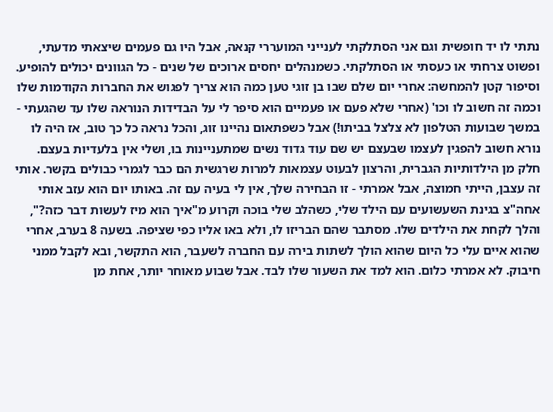נתתי לו יד חופשית וגם אני הסתלקתי לענייני המועררי קנאה, אבל היו גם פעמים שיצאתי מדעתי, ופשוט צרחתי או כעסתי או הסתלקתי. כשמנהלים יחסים ארוכים של שנים - כל הגוונים יכולים להופיע. וסיפור קטן להמחשה: אחרי יום שלם שבו בן זוגי טען כמה הוא צריך לפגוש את החברות הקודמות שלו וכמה זה חשוב לו וכו' (אחרי שלא פעם או פעמיים הוא סיפר לי על הבדידות הנוראה שלו עד שהגעתי - במשך שבועות הטלפון לא צלצל בביתו!) אבל כשפתאום נהיינו זוג, והכל נראה כל כך טוב, אז היה לו נורא חשוב להפגין לעצמו שבעצם יש שם עוד גדוד נשים שמתעניינות בו, ושלי אין בלעדיות בעצם. חלק מן הילדותיות הגברית, והרצון לבעוט עצמאות למרות שרגשית הם כבר לגמרי כבולים בקשר. אותי זה עצבן, הייתי חמוצה, אבל אמרתי - זו הבחירה שלך, אין לי בעיה עם זה. באותו יום הוא עזב אותי אחה"צ בגינת השעשועים עם הילד שלי, כשהלב שלי בוכה וקרוע מ"איך הוא מיז לעשות דבר כזה?", והלך לקחת את הילדים שלו. מסתבר שהם הבריזו לו, ולא באו אליו כפי שציפה. בשעה 8 בערב, אחרי שהוא איים עלי כל היום שהוא הולך לשתות בירה עם החברה לשעבר, הוא התקשר, ובא לקבל ממני חיבוק. לא אמרתי כלום. הוא למד את השעור שלו לבד. אבל שבוע מאוחר יותר, אחת מן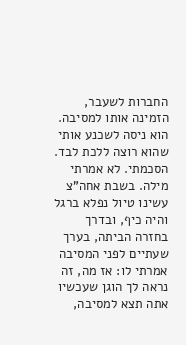החברות לשעבר, הזמינה אותו למסיבה. הוא ניסה לשכנע אותי שהוא רוצה ללכת לבד. הסכמתי. לא אמרתי מילה. בשבת אחה"צ עשינו טיול נפלא ברגל והיה כיף, ובדרך בחזרה הביתה, בערך שעתיים לפני המסיבה אמרתי לו: אז מה, זה נראה לך הוגן שעכשיו אתה תצא למסיבה,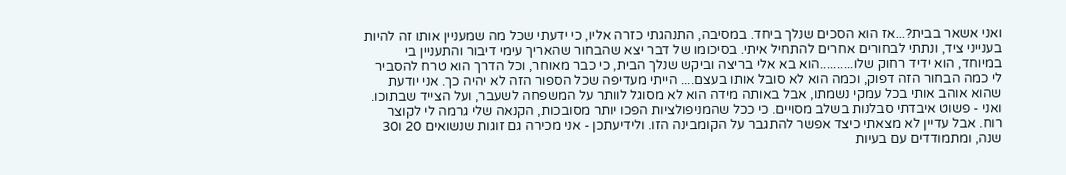ואני אשאר בבית?...אז הוא הסכים שנלך ביחד. במסיבה, התנהגתי כזרה אליו, כי ידעתי שכל מה שמעניין אותו זה להיות בענייני ציד, ונתתי לבחורים אחרים להתחיל איתי. בסיכומו של דבר יצא שהבחור שהאריך עימי דיבור והתעניין בי במיוחד, הוא ידיד רחוק שלו..........הוא בא אלי בריצה וביקש שנלך הבית, כי כבר מאוחר, וכל הדרך הוא טרח להסביר לי כמה הבחור הזה דפוק, וכמה הוא לא סובל אותו בעצם.... הייתי מעדיפה שכל הספור הזה לא יהיה כך. אני יודעת שהוא אוהב אותי בכל עמקי נשמתו, אבל באותה מידה הוא לא מסוגל לוותר על המשפחה לשעבר, ועל הצייד שבתוכו. ואני - פשוט איבדתי סבלנות בשלב מסויים. כי ככל שהמניפולציות הפכו יותר מסובכות, הקנאה שלי גרמה לי לקוצר רוח. אבל עדיין לא מצאתי כיצד אפשר להתגבר על הקומבינה הזו. ולידיעתכן - אני מכירה גם זוגות שנשואים 20 ו30 שנה, ומתמודדים עם בעיות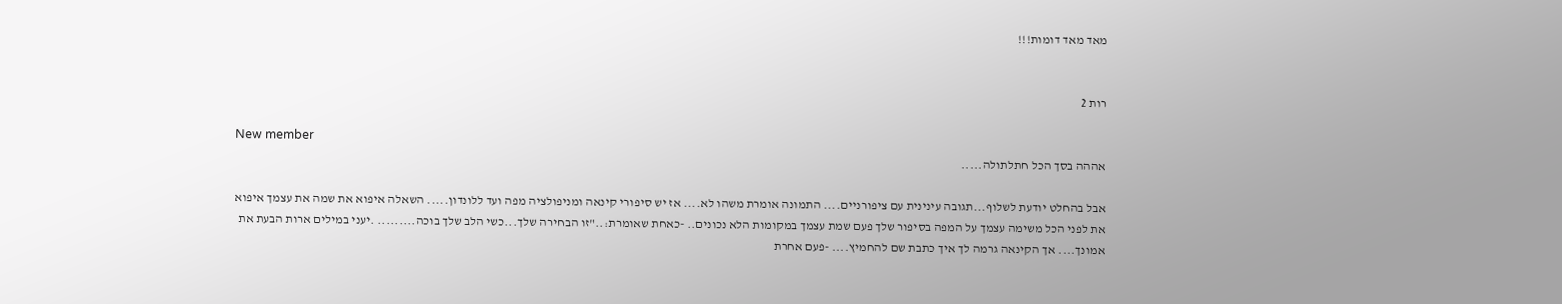מאד מאד דומות!!!


רות 2

New member
אההה בסך הכל חתלתולה.....

אבל בהחלט יודעת לשלוף...תגובה עינינית עם ציפורניים.... התמונה אומרת משהו לא.... אז יש סיפורי קינאה ומניפולציה מפה ועד ללונדון..... השאלה איפוא את שמה את עצמך איפוא את לפני הכל משימה עצמך על המפה בסיפור שלך פעם שמת עצמך במקומות הלא נכונים.. -כאחת שאומרת:.."זו הבחירה שלך...כשי הלב שלך בוכה......... .יעני במילים ארות הבעת את אמונך.... אך הקינאה גרמה לך איך כתבת שם להחמיץ.... -פעם אחרת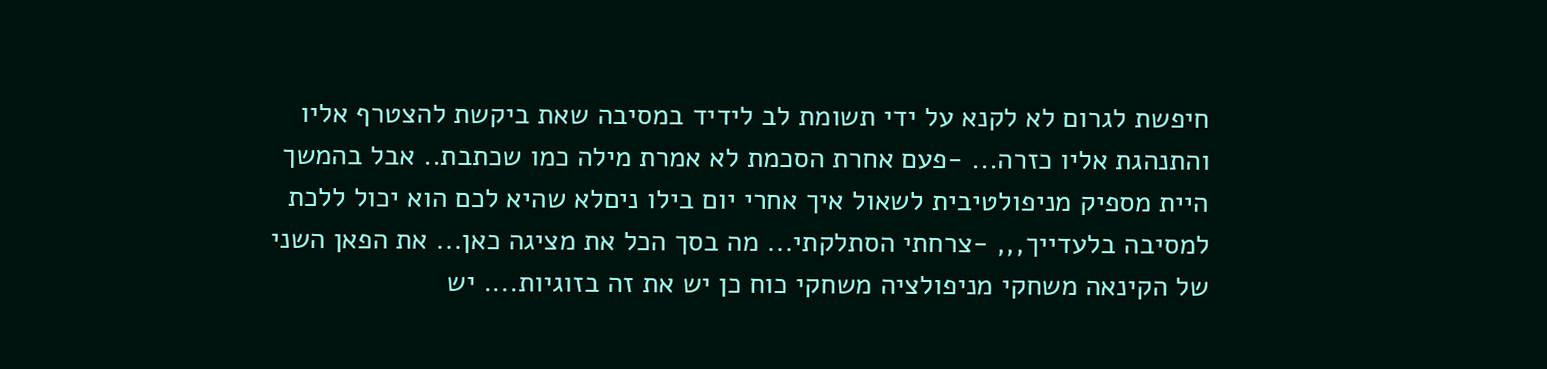חיפשת לגרום לא לקנא על ידי תשומת לב לידיד במסיבה שאת ביקשת להצטרף אליו והתנהגת אליו כזרה... -פעם אחרת הסכמת לא אמרת מילה כמו שכתבת.. אבל בהמשך היית מספיק מניפולטיבית לשאול איך אחרי יום בילו ניםלא שהיא לכם הוא יכול ללכת למסיבה בלעדייך,,, -צרחתי הסתלקתי... מה בסך הכל את מציגה כאן... את הפאן השני של הקינאה משחקי מניפולציה משחקי כוח כן יש את זה בזוגיות.... יש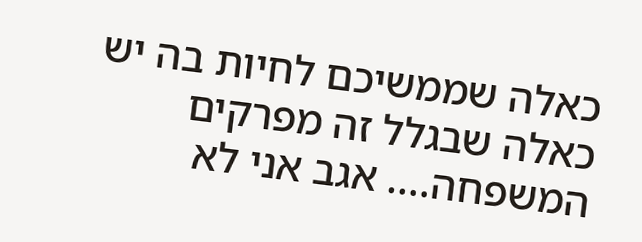כאלה שממשיכם לחיות בה יש כאלה שבגלל זה מפרקים המשפחה.... אגב אני לא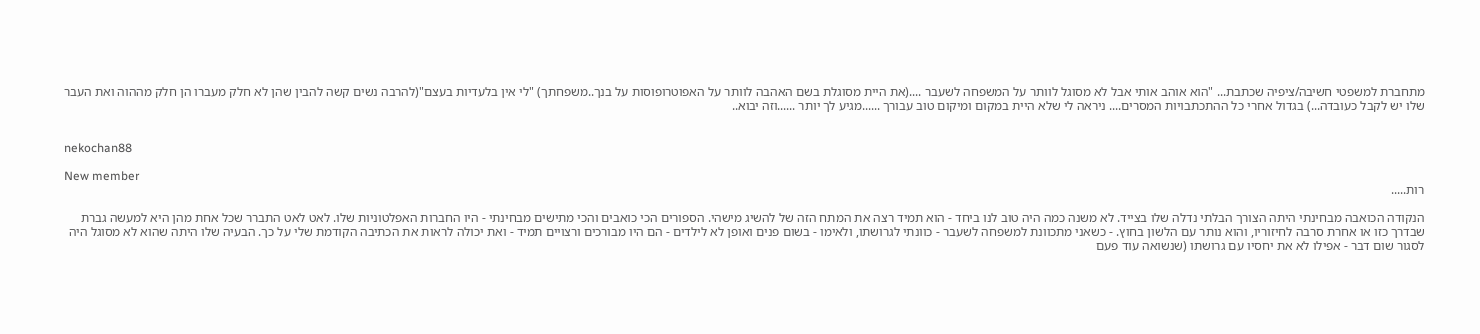מתחברת למשפטי חשיבה/ציפיה שכתבת... "הוא אוהב אותי אבל לא מסוגל לוותר על המשפחה לשעבר ....(את היית מסוגלת בשם האהבה לוותר על האפוטרופוסות על בנך..משפחתך) "לי אין בלעדיות בעצם"(להרבה נשים קשה להבין שהן לא חלק מעברו הן חלק מההוה ואת העבר שלו יש לקבל כעובדה...) בגדול אחרי כל ההתכתבויות המסרים.... ניראה לי שלא היית במקום ומיקום טוב עבורך ......מגיע לך יותר ......וזה יבוא..


nekochan88

New member
רות.....

הנקודה הכואבה מבחינתי היתה הצורך הבלתי נדלה שלו בצייד. לא משנה כמה היה טוב לנו ביחד - הוא תמיד רצה את המתח הזה של להשיג מישהי. הספורים הכי כואבים והכי מתישים מבחינתי - היו החברות האפלטוניות שלו. לאט לאט התברר שכל אחת מהן היא למעשה גברת שבדרך כזו או אחרת סרבה לחיזוריו, והוא נותר עם הלשון בחוץ. - כשאני מתכוונת למשפחה לשעבר - כוונתי לגרושתו, ולאימו - בשום פנים ואופן לא לילדים - הם היו מבורכים ורצויים תמיד - ואת יכולה לראות את הכתיבה הקודמת שלי על כך. הבעיה שלו היתה שהוא לא מסוגל היה לסגור שום דבר - אפילו לא את יחסיו עם גרושתו (שנשואה עוד פעם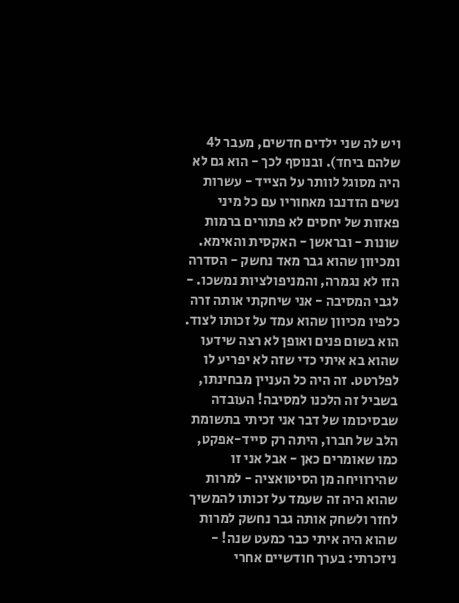ויש לה שני ילדים חדשים, מעבר ל4 שלהם ביחד). ובנוסף לכך - הוא גם לא היה מסוגל לוותר על הצייד - עשרות נשים הזדנבו מאחוריו עם כל מיני פאזות של יחסים לא פתורים ברמות שונות - ובראשן - האקסית והאימא. ומכיוון שהוא גבר מאד נחשק - הסדרה הזו לא נגמרה, והמניפולציות נמשכו. - לגבי המסיבה - אני שיחקתי אותה זרה כלפיו מכיוון שהוא עמד על זכותו לצוד. הוא בשום פנים ואופן לא רצה שידעו שהוא בא איתי כדי שזה לא יפריע לו לפלרטט. זה היה כל העניין מבחינתו, בשביל זה הלכנו למסיבה! העובדה שבסיכומו של דבר אני זכיתי בתשומת הלב של חברו, היתה רק סייד-אפקט, כמו שאומרים כאן - אבל אני זו שהירוויחה מן הסיטואציה - למרות שהוא היה זה שעמד על זכותו להמשיך לחזר ולשחק אותה גבר נחשק למרות שהוא היה איתי כבר כמעט שנה! - ניזכרתי: בערך חודשיים אחרי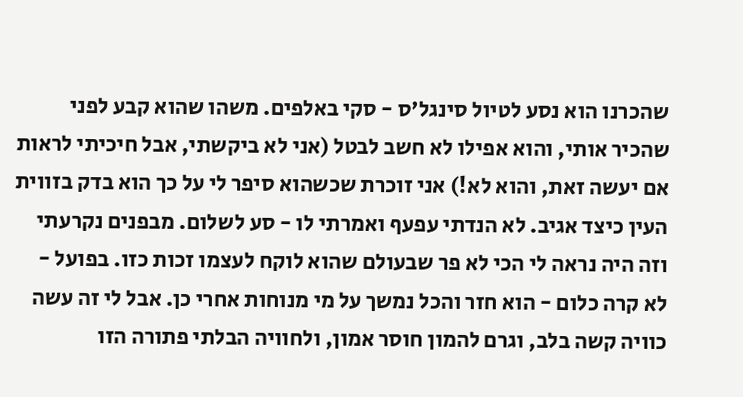שהכרנו הוא נסע לטיול סינגל'ס - סקי באלפים. משהו שהוא קבע לפני שהכיר אותי, והוא אפילו לא חשב לבטל (אני לא ביקשתי, אבל חיכיתי לראות אם יעשה זאת, והוא לא!) אני זוכרת שכשהוא סיפר לי על כך הוא בדק בזווית העין כיצד אגיב. לא הנדתי עפעף ואמרתי לו - סע לשלום. מבפנים נקרעתי וזה היה נראה לי הכי לא פר שבעולם שהוא לוקח לעצמו זכות כזו. בפועל - לא קרה כלום - הוא חזר והכל נמשך על מי מנוחות אחרי כן. אבל לי זה עשה כוויה קשה בלב, וגרם להמון חוסר אמון, ולחוויה הבלתי פתורה הזו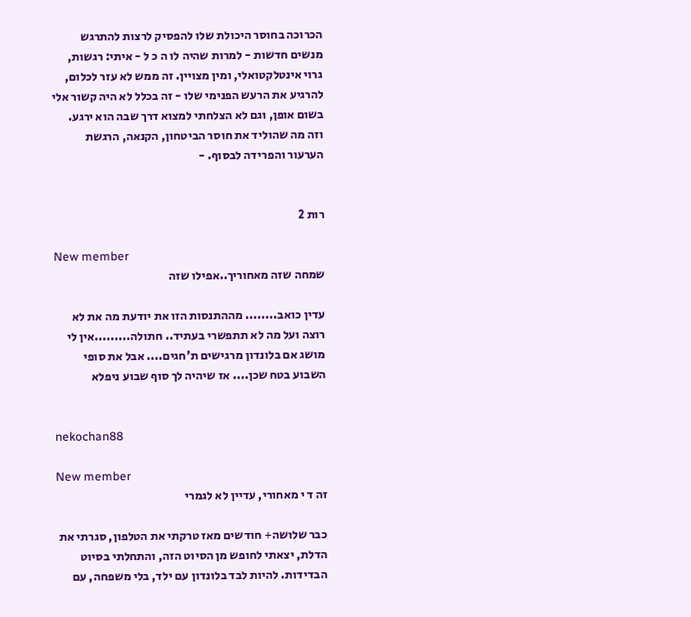הכרוכה בחוסר היכולת שלו להפסיק לרצות להתרגש מנשים חדשות - למרות שהיה לו ה כ ל - איתי: רגשות, גרוי אינטלקטואלי, ומין מצויין. זה ממש לא עזר לכלום, להרגיע את הרעש הפנימי שלו - זה בכלל לא היה קשור אלי בשום אופן, וגם לא הצלחתי למצוא דרך שבה הוא ירגע. וזה מה שהוליד את חוסר הביטחון, הקנאה, הרגשת הערעור והפרידה לבסוף. -


רות 2

New member
שמחה שזה מאחוריך..אפילו שזה

עדין כואב........ מההתנסות הזו את יודעת מה את לא רוצה ועל מה לא תתפשרי בעתיד.. חתולה.........אין לי מושג אם בלונדון מרגישים ת'חגים.... אבל את סופי השבוע בטח שכן.... אז שיהיה לך סוף שבוע ניפלא


nekochan88

New member
זה ד י מאחורי, עדיין לא לגמרי

כבר שלושה+ חודשים מאז טרקתי את הטלפון, סגרתי את הדלת, יצאתי לחופש מן הסיוט הזה, והתחלתי בסיוט הבדידות. להיות לבד בלונדון עם ילד, בלי משפחה, עם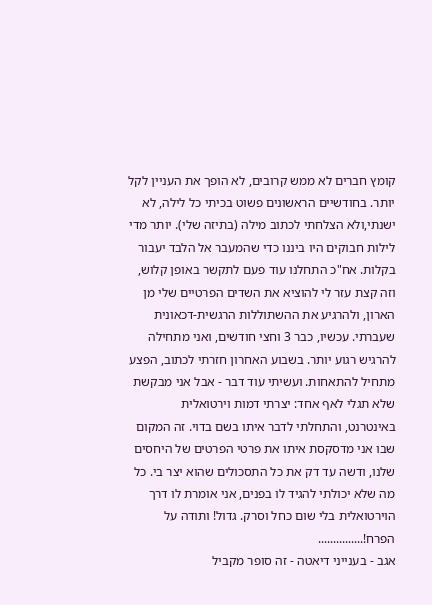קומץ חברים לא ממש קרובים, לא הופך את העניין לקל יותר. בחודשיים הראשונים פשוט בכיתי כל לילה, לא ישנתי,ולא הצלחתי לכתוב מילה (בתיזה שלי). יותר מדי לילות חבוקים היו ביננו כדי שהמעבר אל הלבד יעבור בקלות. אח"כ התחלנו עוד פעם לתקשר באופן קלוש, וזה קצת עזר לי להוציא את השדים הפרטיים שלי מן הארון, ולהרגיע את ההשתוללות הרגשית-דכאונית שעברתי. עכשיו, כבר 3 וחצי חודשים, ואני מתחילה להרגיש רגוע יותר. בשבוע האחרון חזרתי לכתוב, הפצע מתחיל להתאחות. ועשיתי עוד דבר - אבל אני מבקשת שלא תגלי לאף אחד: יצרתי דמות וירטואלית באינטרנט, והתחלתי לדבר איתו בשם בדוי. זה המקום שבו אני מדסקסת איתו את פרטי הפרטים של היחסים שלנו, ודשה עד דק את כל התסכולים שהוא יצר בי. כל מה שלא יכולתי להגיד לו בפנים, אני אומרת לו דרך הוירטואלית בלי שום כחל וסרק. גדול! ותודה על הפרח!...............
אגב - בענייני דיאטה - זה סופר מקביל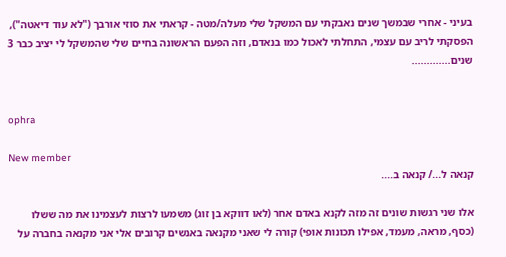בעיני - אחרי שבמשך שנים נאבקתי עם המשקל שלי מעלה/מטה - קראתי את סוזי אורבך ("לא עוד דיאטה"), הפסקתי לריב עם עצמי, התחלתי לאכול כמו בנאדם, וזה הפעם הראשונה בחיים שלי שהמשקל לי יציב כבר 3 שנים.............


ophra

New member
קנאה ל.../ קנאה ב....

אלו שני רגשות שונים זה מזה לקנא באדם אחר (לאו דווקא בן זוג) משמעו לרצות לעצמינו את מה ששלו (כסף, מראה, מעמד, אפילו תכונות אופי) קורה לי שאני מקנאה באנשים קרובים אלי אני מקנאה בחברה על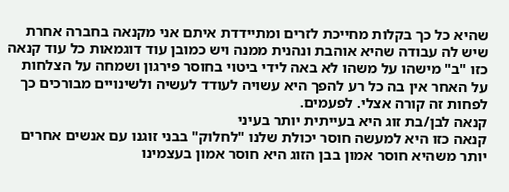שהיא כל כך בקלות מחייכת לזרים ומתיידדת איתם אני מקנאה בחברה אחרת שיש לה עבודה שהיא אוהבת ונהנית ממנה ויש כמובן עוד דוגמאות כל עוד קנאה כזו "ב" מישהו על משהו לא באה לידי ביטוי בחוסר פירגון ושמחה על הצלחות על האחר אין בה כל רע להפך היא עשויה לעודד לעשיה ולשינויים מבורכים כך לפחות זה קורה אצלי. לפעמים.
קנאה לבן/בת זוג היא בעייתית יותר בעיני
קנאה כזו היא למעשה חוסר יכולת שלנו "לחלוק" בבני זוגנו עם אנשים אחרים יותר משהיא חוסר אמון בבן הזוג היא חוסר אמון בעצמינו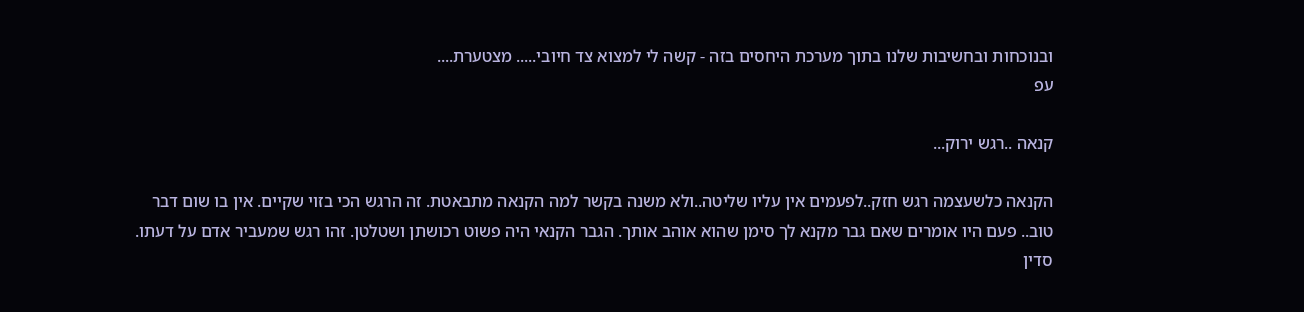ובנוכחות ובחשיבות שלנו בתוך מערכת היחסים בזה - קשה לי למצוא צד חיובי..... מצטערת....
עפ

קנאה ..רגש ירוק...

הקנאה כלשעצמה רגש חזק..לפעמים אין עליו שליטה..ולא משנה בקשר למה הקנאה מתבאטת. זה הרגש הכי בזוי שקיים. אין בו שום דבר טוב.. פעם היו אומרים שאם גבר מקנא לך סימן שהוא אוהב אותך. הגבר הקנאי היה פשוט רכושתן ושטלטן. זהו רגש שמעביר אדם על דעתו. סדין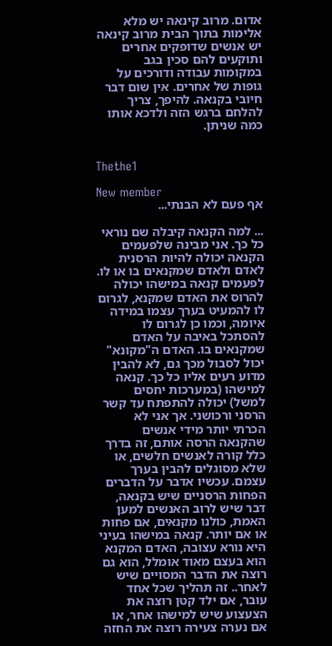אדום. מרוב קינאה יש מלא אלימות בתוך הבית מרוב קינאה יש אנשים שדופקים אחרים ותוקעים להם סכין בגב במקומות עבודה ודורכים על גופות של אחרים. אין שום דבר חיובי בקנאה. להיפך, צריך להלחם ברגש הזה ולדכא אותו כמה שניתן.


Thethe1

New member
אף פעם לא הבנתי...

... למה הקנאה קיבלה שם נוראי כל כך. אני מבינה שלפעמים הקנאה יכולה להיות הרסנית לאדם ולאדם שמקנאים בו או לו. לפעמים קנאה במישהו יכולה להרוס את האדם שמקנא, לגרום לו להמעיט בערך עצמו במידה איומה, וכמו כן לגרום לו להסתכל באיבה על האדם שמקנאים בו. האדם ה"מקונא" יכול לסבול מכך גם, לא להבין מדוע רעים אליו כל כך. קנאה למישהו (במערכות יחסים למשל) יכולה להתפתח עד קשר הרסני ורכושני. אך אני לא הכרתי יותר מידי אנשים שהקנאה הרסה אותם, זה בדרך כלל קורה לאנשים חלשים, או שלא מסוגלים להבין בערך עצמם. עכשיו אדבר על הדברים הפחות הרסניים שיש בקנאה, דבר שיש לרוב האנשים למען האמת, כולנו מקנאים, אם פחות או אם יותר. קנאה במישהו בעיני היא נורא עצובה, האדם המקנא הוא בעצם מאוד אומלל, הוא גם רוצה את הדבר המסויים שיש לאחר.. זה תהליך שכל אחד עובר, אם ילד קטן רוצה את הצעצוע שיש למישהו אחר, או אם נערה צעירה רוצה את החזה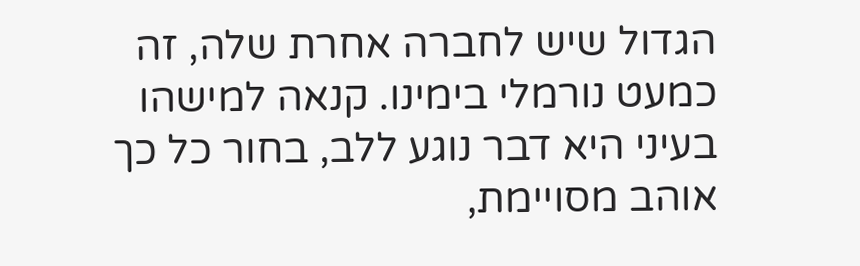הגדול שיש לחברה אחרת שלה, זה כמעט נורמלי בימינו. קנאה למישהו בעיני היא דבר נוגע ללב, בחור כל כך אוהב מסויימת,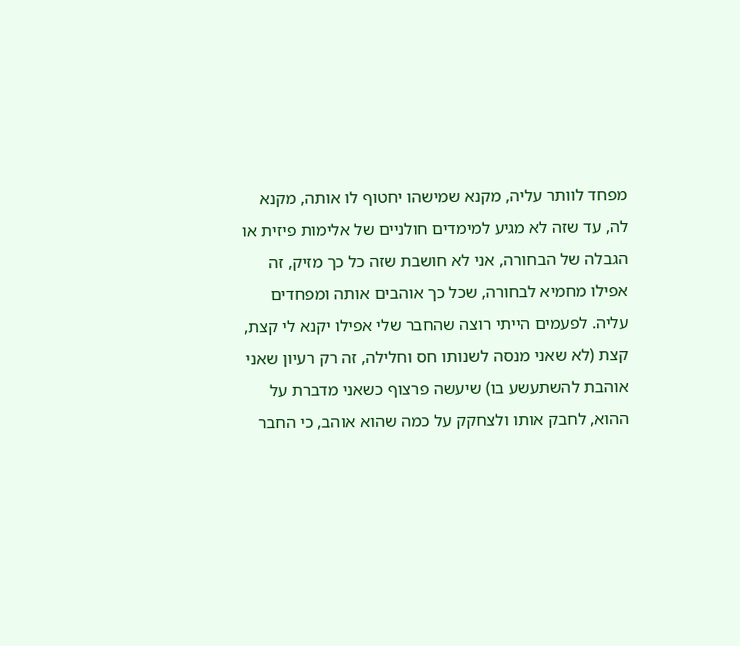מפחד לוותר עליה, מקנא שמישהו יחטוף לו אותה, מקנא לה, עד שזה לא מגיע למימדים חולניים של אלימות פיזית או הגבלה של הבחורה, אני לא חושבת שזה כל כך מזיק, זה אפילו מחמיא לבחורה, שכל כך אוהבים אותה ומפחדים עליה. לפעמים הייתי רוצה שהחבר שלי אפילו יקנא לי קצת, קצת (לא שאני מנסה לשנותו חס וחלילה, זה רק רעיון שאני אוהבת להשתעשע בו) שיעשה פרצוף כשאני מדברת על ההוא, לחבק אותו ולצחקק על כמה שהוא אוהב, כי החבר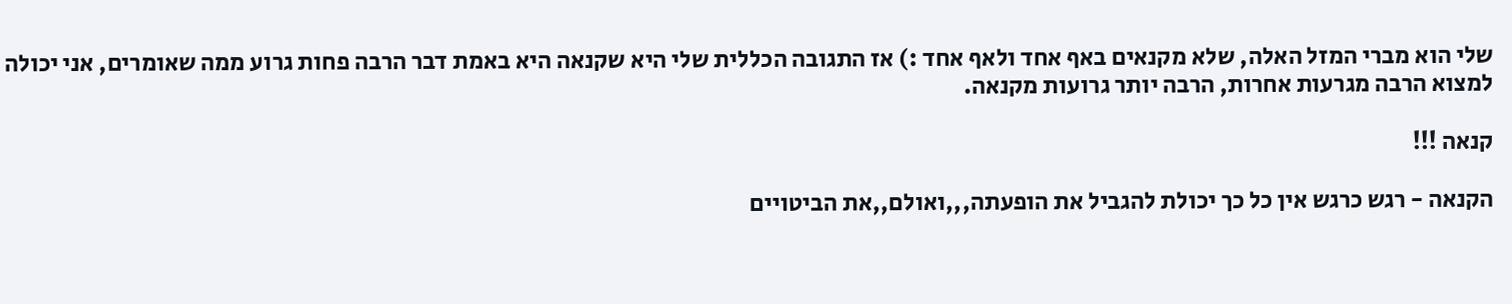שלי הוא מברי המזל האלה, שלא מקנאים באף אחד ולאף אחד :) אז התגובה הכללית שלי היא שקנאה היא באמת דבר הרבה פחות גרוע ממה שאומרים, אני יכולה למצוא הרבה מגרעות אחרות, הרבה יותר גרועות מקנאה.

קנאה !!!

הקנאה - רגש כרגש אין כל כך יכולת להגביל את הופעתה,,,ואולם,,את הביטויים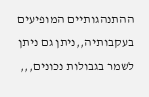ההתנהגותיים המופיעים בעקבותיה,,ניתן גם ניתן לשמר בגבולות נכונים,,,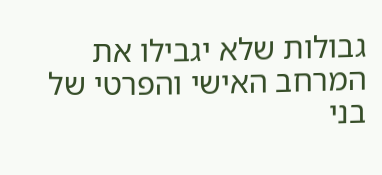גבולות שלא יגבילו את המרחב האישי והפרטי של בני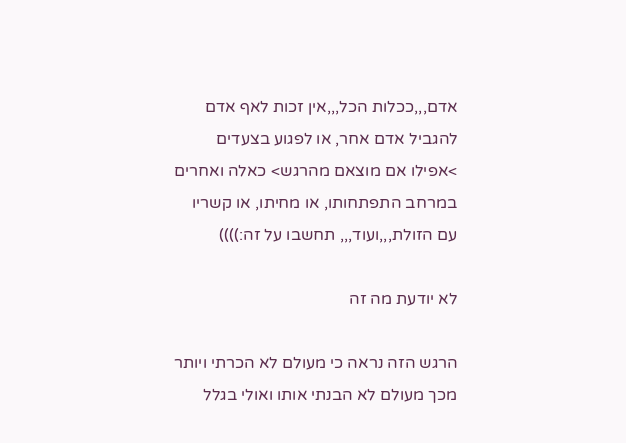אדם,,,ככלות הכל,,,אין זכות לאף אדם להגביל אדם אחר, או לפגוע בצעדים >אפילו אם מוצאם מהרגש> כאלה ואחרים במרחב התפתחותו, או מחיתו, או קשריו עם הזולת,,,ועוד,,, תחשבו על זה:))))

לא יודעת מה זה

הרגש הזה נראה כי מעולם לא הכרתי ויותר מכך מעולם לא הבנתי אותו ואולי בגלל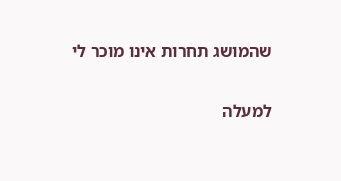שהמושג תחרות אינו מוכר לי

למעלה